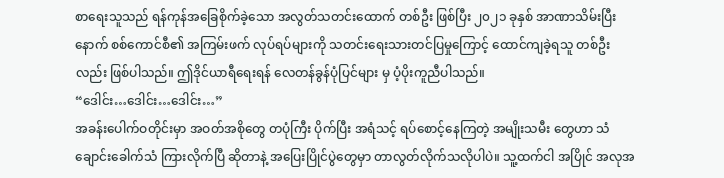စာရေးသူသည် ရန်ကုန်အခြေစိုက်ခဲ့သော အလွတ်သတင်းထောက် တစ်ဦး ဖြစ်ပြီး ၂၀၂၁ ခုနှစ် အာဏာသိမ်းပြီးနောက် စစ်ကောင်စီ၏ အကြမ်းဖက် လုပ်ရပ်များကို သတင်းရေးသားတင်ပြမှုကြောင့် ထောင်ကျခဲ့ရသူ တစ်ဦးလည်း ဖြစ်ပါသည်။ ဤဒိုင်ယာရီရေးရန် လေတန်ခွန်ပုံပြင်များ မှ ပံ့ပိုးကူညီပါသည်။
“ဒေါင်း…ဒေါင်း…ဒေါင်း…”
အခန်းပေါက်ဝတိုင်းမှာ အဝတ်အစိုတွေ တပုံကြီး ပိုက်ပြီး အရံသင့် ရပ်စောင့်နေကြတဲ့ အမျိုးသမီး တွေဟာ သံချောင်းခေါက်သံ ကြားလိုက်ပြီ ဆိုတာနဲ့ အပြေးပြိုင်ပွဲတွေမှာ တာလွတ်လိုက်သလိုပါပဲ။ သူ့ထက်ငါ အပြိုင် အလုအ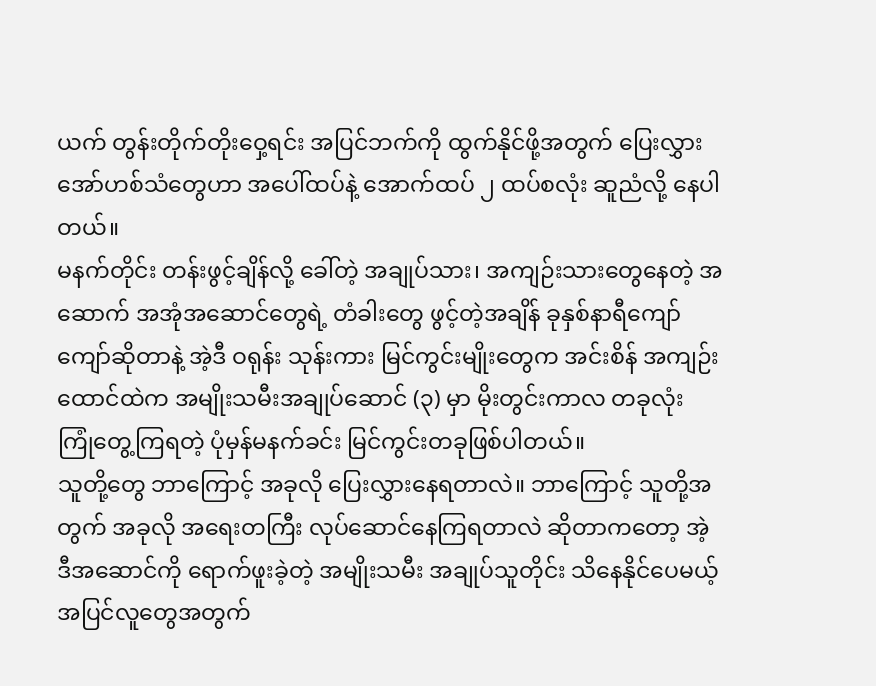ယက် တွန်းတိုက်တိုးဝှေ့ရင်း အပြင်ဘက်ကို ထွက်နိုင်ဖို့အတွက် ပြေးလွှားအော်ဟစ်သံတွေဟာ အပေါ်ထပ်နဲ့ အောက်ထပ် ၂ ထပ်စလုံး ဆူညံလို့ နေပါတယ်။
မနက်တိုင်း တန်းဖွင့်ချိန်လို့ ခေါ်တဲ့ အချုပ်သား၊ အကျဉ်းသားတွေနေတဲ့ အဆောက် အအုံအဆောင်တွေရဲ့ တံခါးတွေ ဖွင့်တဲ့အချိန် ခုနှစ်နာရီကျော်ကျော်ဆိုတာနဲ့ အဲ့ဒီ ဝရုန်း သုန်းကား မြင်ကွင်းမျိုးတွေက အင်းစိန် အကျဉ်းထောင်ထဲက အမျိုးသမီးအချုပ်ဆောင် (၃) မှာ မိုးတွင်းကာလ တခုလုံး ကြုံတွေ့ကြရတဲ့ ပုံမှန်မနက်ခင်း မြင်ကွင်းတခုဖြစ်ပါတယ်။
သူတို့တွေ ဘာကြောင့် အခုလို ပြေးလွှားနေရတာလဲ။ ဘာကြောင့် သူတို့အတွက် အခုလို အရေးတကြီး လုပ်ဆောင်နေကြရတာလဲ ဆိုတာကတော့ အဲ့ဒီအဆောင်ကို ရောက်ဖူးခဲ့တဲ့ အမျိုးသမီး အချုပ်သူတိုင်း သိနေနိုင်ပေမယ့် အပြင်လူတွေအတွက်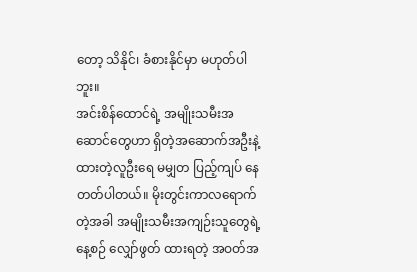တော့ သိနိုင်၊ ခံစားနိုင်မှာ မဟုတ်ပါဘူး။
အင်းစိန်ထောင်ရဲ့ အမျိုးသမီးအဆောင်တွေဟာ ရှိတဲ့အဆောက်အဦးနဲ့ ထားတဲ့လူဦးရေ မမျှတ ပြည့်ကျပ် နေတတ်ပါတယ်။ မိုးတွင်းကာလရောက်တဲ့အခါ အမျိုးသမီးအကျဉ်းသူတွေရဲ့ နေ့စဉ် လျှော်ဖွတ် ထားရတဲ့ အဝတ်အ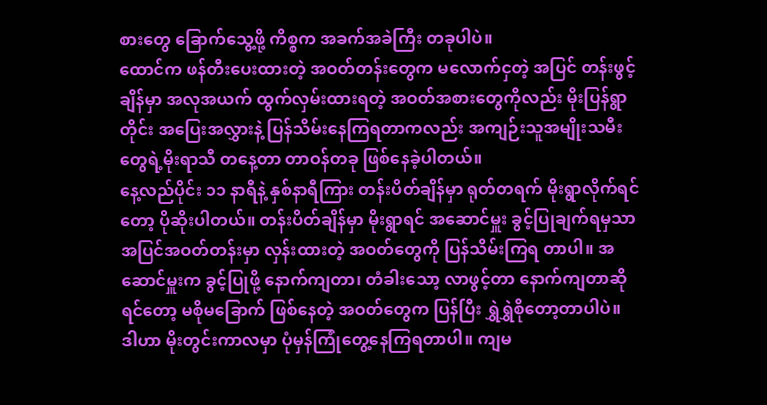စားတွေ ခြောက်သွေ့ဖို့ ကိစ္စက အခက်အခဲကြီး တခုပါပဲ။
ထောင်က ဖန်တီးပေးထားတဲ့ အဝတ်တန်းတွေက မလောက်ငှတဲ့ အပြင် တန်းဖွင့်ချိန်မှာ အလုအယက် ထွက်လှမ်းထားရတဲ့ အဝတ်အစားတွေကိုလည်း မိုးပြန်ရွာတိုင်း အပြေးအလွှားနဲ့ ပြန်သိမ်းနေကြရတာကလည်း အကျဉ်းသူအမျိုးသမီးတွေရဲ့မိုးရာသီ တနေ့တာ တာဝန်တခု ဖြစ်နေခဲ့ပါတယ်။
နေ့လည်ပိုင်း ၁၁ နာရီနဲ့ နှစ်နာရီကြား တန်းပိတ်ချိန်မှာ ရုတ်တရက် မိုးရွာလိုက်ရင်တော့ ပိုဆိုးပါတယ်။ တန်းပိတ်ချိန်မှာ မိုးရွာရင် အဆောင်မှူး ခွင့်ပြုချက်ရမှသာ အပြင်အဝတ်တန်းမှာ လှန်းထားတဲ့ အဝတ်တွေကို ပြန်သိမ်းကြရ တာပါ။ အဆောင်မှူးက ခွင့်ပြုဖို့ နောက်ကျတာ၊ တံခါးသော့ လာဖွင့်တာ နောက်ကျတာဆိုရင်တော့ မစိုမခြောက် ဖြစ်နေတဲ့ အဝတ်တွေက ပြန်ပြီး ရွှဲရွှဲစိုတော့တာပါပဲ။
ဒါဟာ မိုးတွင်းကာလမှာ ပုံမှန်ကြုံတွေ့နေကြရတာပါ။ ကျမ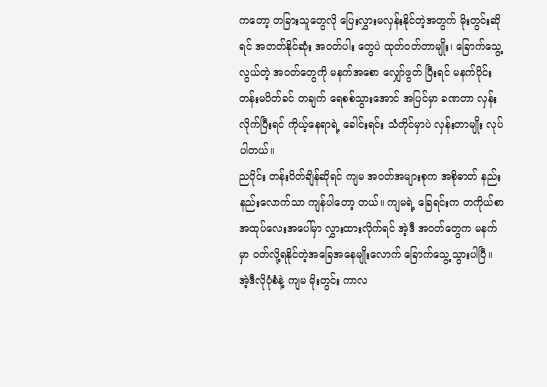ကတော့ တခြားသူတွေလို ပြေးလွှားမလှန်းနိုင်တဲ့အတွက် မိုးတွင်းဆိုရင် အတတ်နိုင်ဆုံး အဝတ်ပါး တွေပဲ ထုတ်ဝတ်တာမျိုး၊ ခြောက်သွေ့လွယ်တဲ့ အဝတ်တွေကို မနက်အစော လျှော်ဖွတ် ပြီးရင် မနက်ပိုင်း တန်းမပိတ်ခင် တချက် ရေစစ်သွားအောင် အပြင်မှာ ခဏတာ လှန်းလိုက်ပြီးရင် ကိုယ့်နေရာရဲ့ ခေါင်းရင်း သံတိုင်မှာပဲ လှန်းတာမျိုး လုပ်ပါတယ်။
ညပိုင်း တန်းပိတ်ချိန်ဆိုရင် ကျမ အဝတ်အများစုက အစိုဓာတ် နည်းနည်းလောက်သာ ကျန်ပါတော့ တယ်။ ကျမရဲ့ ခြေရင်းက တကိုယ်စာ အထုပ်လေးအပေါ်မှာ လွှားထားလိုက်ရင် အဲ့ဒီ အဝတ်တွေက မနက်မှာ ဝတ်လို့ရနိုင်တဲ့အခြေအနေမျိုးလောက် ခြောက်သွေ့သွားပါပြီ။ အဲ့ဒီလိုပုံစံနဲ့ ကျမ မိုးတွင်း ကာလ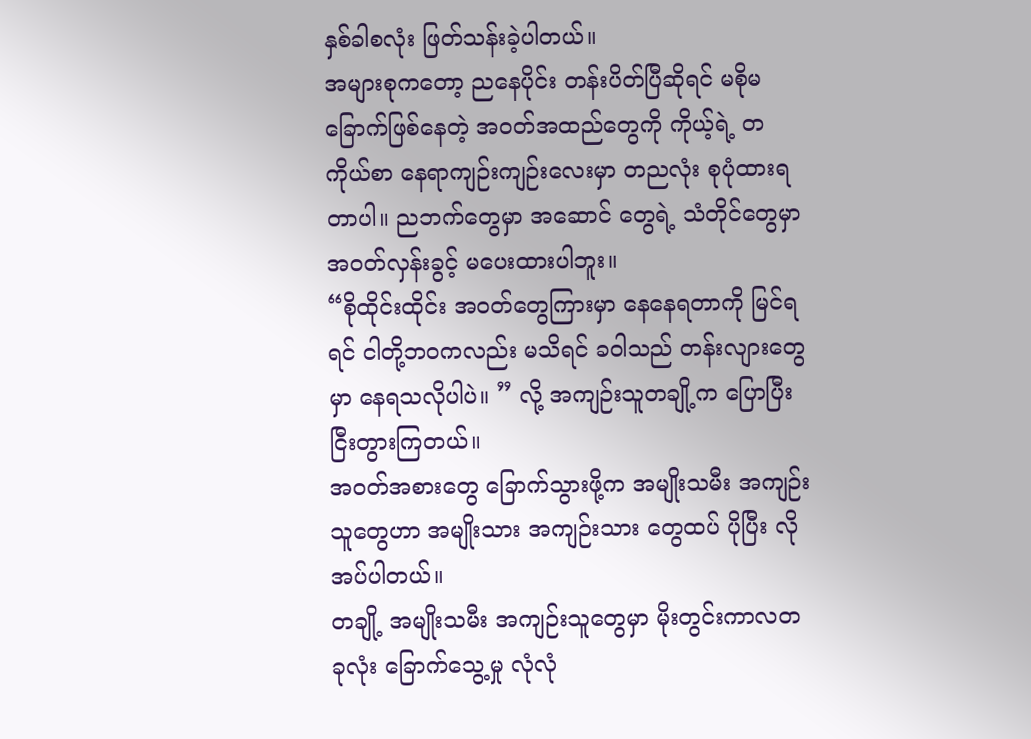နှစ်ခါစလုံး ဖြတ်သန်းခဲ့ပါတယ်။
အများစုကတော့ ညနေပိုင်း တန်းပိတ်ပြီဆိုရင် မစိုမခြောက်ဖြစ်နေတဲ့ အဝတ်အထည်တွေကို ကိုယ့်ရဲ့ တကိုယ်စာ နေရာကျဉ်းကျဉ်းလေးမှာ တညလုံး စုပုံထားရတာပါ။ ညဘက်တွေမှာ အဆောင် တွေရဲ့ သံတိုင်တွေမှာ အဝတ်လှန်းခွင့် မပေးထားပါဘူး။
“စိုထိုင်းထိုင်း အဝတ်တွေကြားမှာ နေနေရတာကို မြင်ရရင် ငါတို့ဘဝကလည်း မသိရင် ခဝါသည် တန်းလျားတွေမှာ နေရသလိုပါပဲ။ ” လို့ အကျဉ်းသူတချို့က ပြောပြီး ငြီးတွားကြတယ်။
အဝတ်အစားတွေ ခြောက်သွားဖို့က အမျိုးသမီး အကျဉ်းသူတွေဟာ အမျိုးသား အကျဉ်းသား တွေထပ် ပိုပြီး လိုအပ်ပါတယ်။
တချို့ အမျိုးသမီး အကျဉ်းသူတွေမှာ မိုးတွင်းကာလတခုလုံး ခြောက်သွေ့မှု လုံလုံ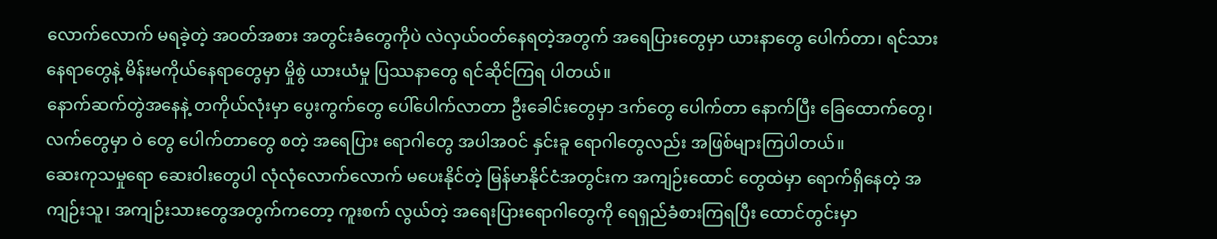လောက်လောက် မရခဲ့တဲ့ အဝတ်အစား အတွင်းခံတွေကိုပဲ လဲလှယ်ဝတ်နေရတဲ့အတွက် အရေပြားတွေမှာ ယားနာတွေ ပေါက်တာ၊ ရင်သားနေရာတွေနဲ့ မိန်းမကိုယ်နေရာတွေမှာ မှိုစွဲ ယားယံမှု ပြဿနာတွေ ရင်ဆိုင်ကြရ ပါတယ်။
နောက်ဆက်တွဲအနေနဲ့ တကိုယ်လုံးမှာ ပွေးကွက်တွေ ပေါ်ပေါက်လာတာ ဦးခေါင်းတွေမှာ ဒက်တွေ ပေါက်တာ နောက်ပြီး ခြေထောက်တွေ၊ လက်တွေမှာ ဝဲ တွေ ပေါက်တာတွေ စတဲ့ အရေပြား ရောဂါတွေ အပါအဝင် နှင်းခူ ရောဂါတွေလည်း အဖြစ်များကြပါတယ်။
ဆေးကုသမှုရော ဆေးဝါးတွေပါ လုံလုံလောက်လောက် မပေးနိုင်တဲ့ မြန်မာနိုင်ငံအတွင်းက အကျဉ်းထောင် တွေထဲမှာ ရောက်ရှိနေတဲ့ အကျဉ်းသူ၊ အကျဉ်းသားတွေအတွက်ကတော့ ကူးစက် လွယ်တဲ့ အရေးပြားရောဂါတွေကို ရေရှည်ခံစားကြရပြီး ထောင်တွင်းမှာ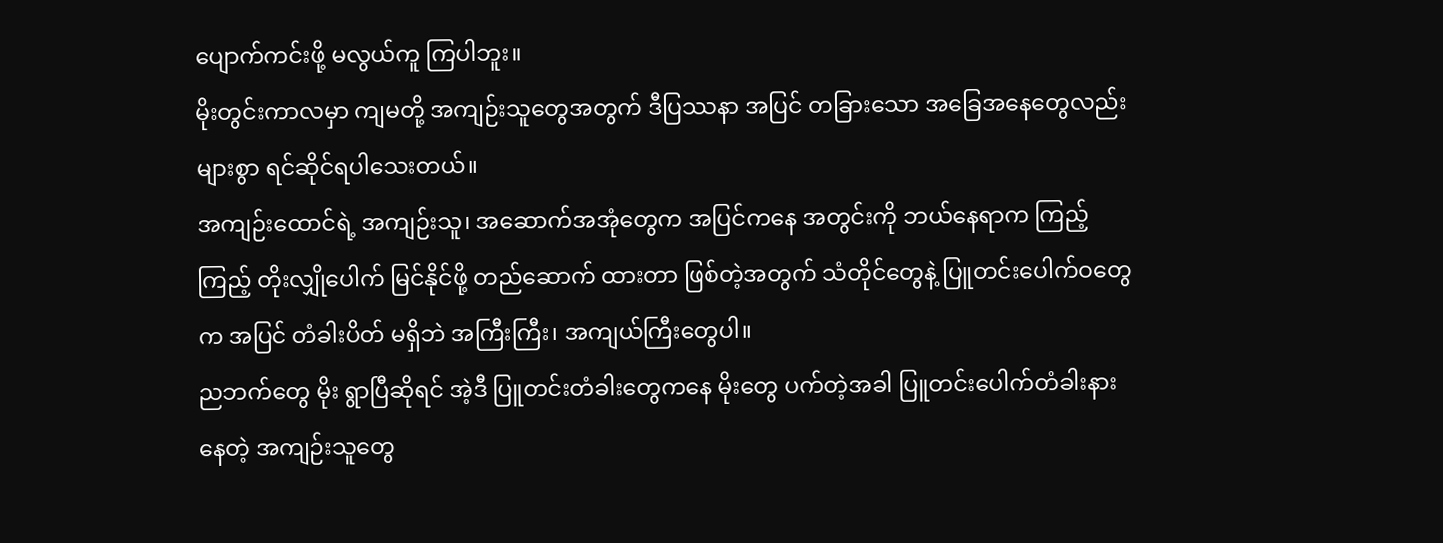ပျောက်ကင်းဖို့ မလွယ်ကူ ကြပါဘူး။
မိုးတွင်းကာလမှာ ကျမတို့ အကျဉ်းသူတွေအတွက် ဒီပြဿနာ အပြင် တခြားသော အခြေအနေတွေလည်း များစွာ ရင်ဆိုင်ရပါသေးတယ်။
အကျဉ်းထောင်ရဲ့ အကျဉ်းသူ၊ အဆောက်အအုံတွေက အပြင်ကနေ အတွင်းကို ဘယ်နေရာက ကြည့်ကြည့် တိုးလျှိုပေါက် မြင်နိုင်ဖို့ တည်ဆောက် ထားတာ ဖြစ်တဲ့အတွက် သံတိုင်တွေနဲ့ ပြူတင်းပေါက်ဝတွေက အပြင် တံခါးပိတ် မရှိဘဲ အကြီးကြီး၊ အကျယ်ကြီးတွေပါ။
ညဘက်တွေ မိုး ရွာပြီဆိုရင် အဲ့ဒီ ပြူတင်းတံခါးတွေကနေ မိုးတွေ ပက်တဲ့အခါ ပြူတင်းပေါက်တံခါးနားနေတဲ့ အကျဉ်းသူတွေ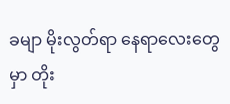ခမျာ မိုးလွတ်ရာ နေရာလေးတွေမှာ တိုး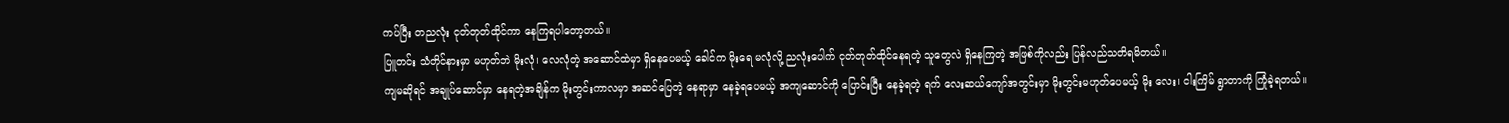ကပ်ပြီး တညလုံး ငုတ်တုတ်ထိုင်ကာ နေကြရပါတော့တယ်။
ပြူတင်း သံတိုင်နားမှာ မဟုတ်ဘဲ မိုးလုံ၊ လေလုံတဲ့ အဆောင်ထဲမှာ ရှိနေပေမယ့် ခေါင်က မိုးရေ မလုံလို့ ညလုံးပေါက် ငုတ်တုတ်ထိုင်နေရတဲ့ သူတွေလဲ ရှိနေကြတဲ့ အဖြစ်ကိုလည်း ပြန်လည်သတိရမိတယ်။
ကျမဆိုရင် အချုပ်ဆောင်မှာ နေရတဲ့အချိန်က မိုးတွင်းကာလမှာ အဆင်ပြေတဲ့ နေရာမှာ နေခဲ့ရပေမယ့် အကျဆောင်ကို ပြောင်းပြီး နေခဲ့ရတဲ့ ရက် လေးဆယ်ကျော်အတွင်းမှာ မိုးတွင်းမဟုတ်ပေမယ့် မိုး လေး၊ ငါးကြိမ် ရွာတာကို ကြုံခဲ့ရတယ်။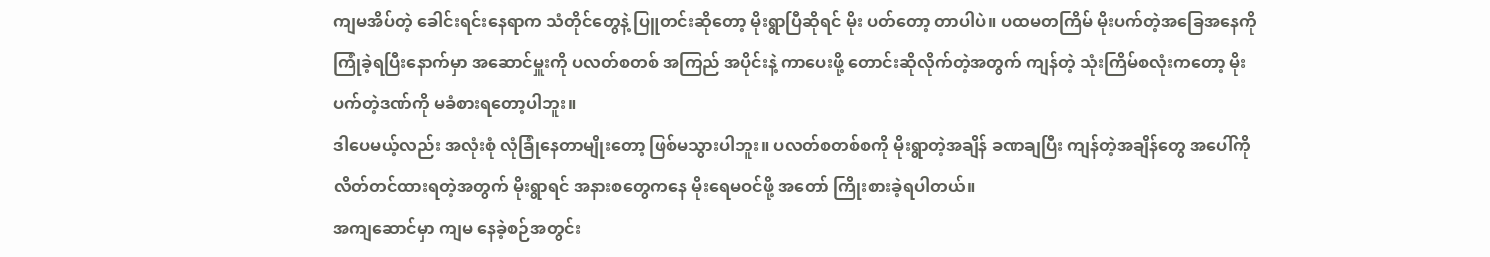ကျမအိပ်တဲ့ ခေါင်းရင်းနေရာက သံတိုင်တွေနဲ့ ပြူတင်းဆိုတော့ မိုးရွာပြီဆိုရင် မိုး ပတ်တော့ တာပါပဲ။ ပထမတကြိမ် မိုးပက်တဲ့အခြေအနေကို ကြုံခဲ့ရပြီးနောက်မှာ အဆောင်မှူးကို ပလတ်စတစ် အကြည် အပိုင်းနဲ့ ကာပေးဖို့ တောင်းဆိုလိုက်တဲ့အတွက် ကျန်တဲ့ သုံးကြိမ်စလုံးကတော့ မိုးပက်တဲ့ဒဏ်ကို မခံစားရတော့ပါဘူး။
ဒါပေမယ့်လည်း အလုံးစုံ လုံခြုံနေတာမျိုးတော့ ဖြစ်မသွားပါဘူး။ ပလတ်စတစ်စကို မိုးရွာတဲ့အချိန် ခဏချပြီး ကျန်တဲ့အချိန်တွေ အပေါ်ကို လိတ်တင်ထားရတဲ့အတွက် မိုးရွာရင် အနားစတွေကနေ မိုးရေမဝင်ဖို့ အတော် ကြိုးစားခဲ့ရပါတယ်။
အကျဆောင်မှာ ကျမ နေခဲ့စဉ်အတွင်း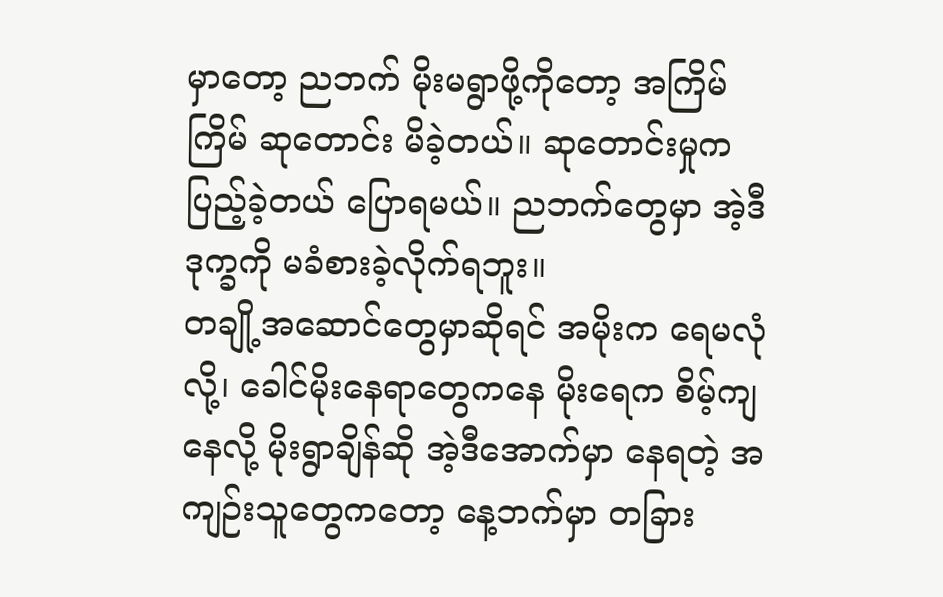မှာတော့ ညဘက် မိုးမရွာဖို့ကိုတော့ အကြိမ်ကြိမ် ဆုတောင်း မိခဲ့တယ်။ ဆုတောင်းမှုက ပြည့်ခဲ့တယ် ပြောရမယ်။ ညဘက်တွေမှာ အဲ့ဒီဒုက္ခကို မခံစားခဲ့လိုက်ရဘူး။
တချို့အဆောင်တွေမှာဆိုရင် အမိုးက ရေမလုံလို့၊ ခေါင်မိုးနေရာတွေကနေ မိုးရေက စိမ့်ကျနေလို့ မိုးရွာချိန်ဆို အဲ့ဒီအောက်မှာ နေရတဲ့ အကျဉ်းသူတွေကတော့ နေ့ဘက်မှာ တခြား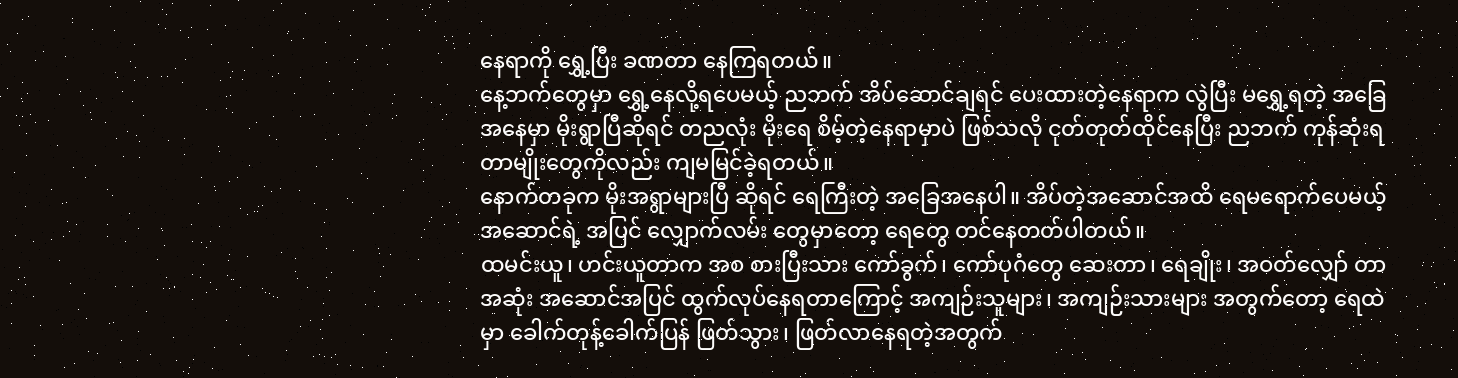နေရာကို ရွှေ့ပြီး ခဏတာ နေကြရတယ်။
နေ့ဘက်တွေမှာ ရွှေ့နေလို့ရပေမယ့် ညဘက် အိပ်ဆောင်ချရင် ပေးထားတဲ့နေရာက လွဲပြီး မရွှေ့ရတဲ့ အခြေအနေမှာ မိုးရွာပြီဆိုရင် တညလုံး မိုးရေ စိမ့်တဲ့နေရာမှာပဲ ဖြစ်သလို ငုတ်တုတ်ထိုင်နေပြီး ညဘက် ကုန်ဆုံးရတာမျိုးတွေကိုလည်း ကျမမြင်ခဲ့ရတယ်။
နောက်တခုက မိုးအရွာများပြီ ဆိုရင် ရေကြီးတဲ့ အခြေအနေပါ။ အိပ်တဲ့အဆောင်အထိ ရေမရောက်ပေမယ့် အဆောင်ရဲ့ အပြင် လျှောက်လမ်း တွေမှာတော့ ရေတွေ တင်နေတတ်ပါတယ်။
ထမင်းယူ၊ ဟင်းယူတာက အစ စားပြီးသား ကော်ခွက်၊ ကော်ပုဂံတွေ ဆေးတာ၊ ရေချိုး၊ အဝတ်လျှော် တာ အဆုံး အဆောင်အပြင် ထွက်လုပ်နေရတာကြောင့် အကျဉ်းသူများ၊ အကျဉ်းသားများ အတွက်တော့ ရေထဲမှာ ခေါက်တုန့်ခေါက်ပြန် ဖြတ်သွား၊ ဖြတ်လာနေရတဲ့အတွက်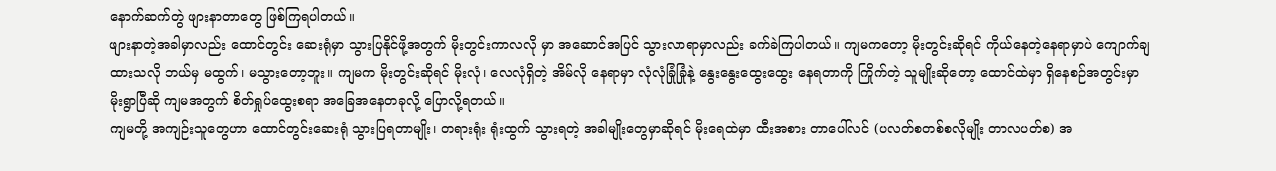နောက်ဆက်တွဲ ဖျားနာတာတွေ ဖြစ်ကြရပါတယ်။
ဖျားနာတဲ့အခါမှာလည်း ထောင်တွင်း ဆေးရုံမှာ သွားပြနိုင်ဖို့အတွက် မိုးတွင်းကာလလို မှာ အဆောင်အပြင် သွားလာရာမှာလည်း ခက်ခဲကြပါတယ်။ ကျမကတော့ မိုးတွင်းဆိုရင် ကိုယ်နေတဲ့နေရာမှာပဲ ကျောက်ချထားသလို ဘယ်မှ မထွက်၊ မသွားတော့ဘူး။ ကျမက မိုးတွင်းဆိုရင် မိုးလုံ၊ လေလုံရှိတဲ့ အိမ်လို နေရာမှာ လုံလုံခြုံခြုံနဲ့ နွေးနွေးထွေးထွေး နေရတာကို ကြိုက်တဲ့ သူမျိုးဆိုတော့ ထောင်ထဲမှာ ရှိနေစဉ်အတွင်းမှာ မိုးရွာပြီဆို ကျမအတွက် စိတ်ရှုပ်ထွေးစရာ အခြေအနေတခုလို့ ပြောလို့ရတယ်။
ကျမတို့ အကျဉ်းသူတွေဟာ ထောင်တွင်းဆေးရုံ သွားပြရတာမျိုး၊ တရားရုံး ရုံးထွက် သွားရတဲ့ အခါမျိုးတွေမှာဆိုရင် မိုးရေထဲမှာ ထီးအစား တာပေါ်လင် (ပလတ်စတစ်စလိုမျိုး တာလပတ်စ) အ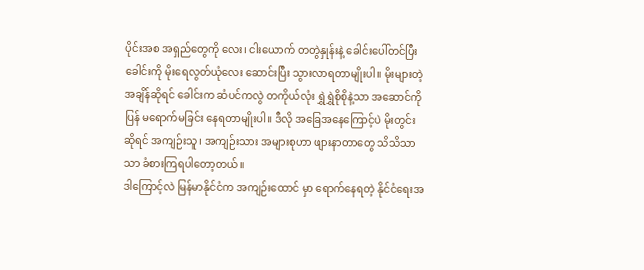ပိုင်းအစ အရှည်တွေကို လေး၊ ငါးယောက် တတွဲနှုန်းနဲ့ ခေါင်းပေါ်တင်ပြီး ခေါင်းကို မိုးရေလွတ်ယုံလေး ဆောင်းပြီး သွားလာရတာမျိုးပါ။ မိုးများတဲ့ အချိန်ဆိုရင် ခေါင်းက ဆံပင်ကလွဲ တကိုယ်လုံး ရွှဲရွှဲစိုစိုနဲ့သာ အဆောင်ကို ပြန် မရောက်မခြင်း နေရတာမျိုးပါ။ ဒီလို အခြေအနေကြောင့်ပဲ မိုးတွင်းဆိုရင် အကျဉ်းသူ၊ အကျဉ်းသား အများစုဟာ ဖျားနာတာတွေ သိသိသာသာ ခံစားကြရပါတော့တယ်။
ဒါကြောင့်လဲ မြန်မာနိုင်ငံက အကျဉ်းထောင် မှာ ရောက်နေရတဲ့ နိုင်ငံရေးအ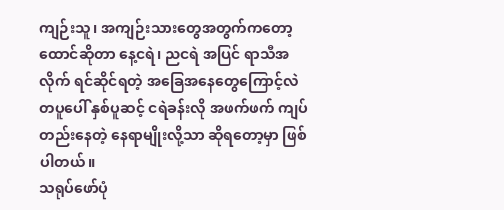ကျဉ်းသူ၊ အကျဉ်းသားတွေအတွက်ကတော့ ထောင်ဆိုတာ နေ့ငရဲ၊ ညငရဲ အပြင် ရာသီအလိုက် ရင်ဆိုင်ရတဲ့ အခြေအနေတွေကြောင့်လဲ တပူပေါ် နှစ်ပူဆင့် ငရဲခန်းလို အဖက်ဖက် ကျပ်တည်းနေတဲ့ နေရာမျိုးလို့သာ ဆိုရတော့မှာ ဖြစ်ပါတယ်။
သရုပ်ဖော်ပုံ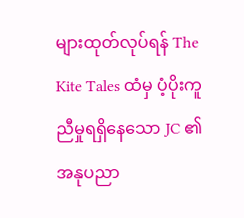များထုတ်လုပ်ရန် The Kite Tales ထံမှ ပံ့ပိုးကူညီမှုရရှိနေသော JC ၏ အနုပညာ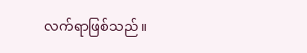လက်ရာဖြစ်သည်။